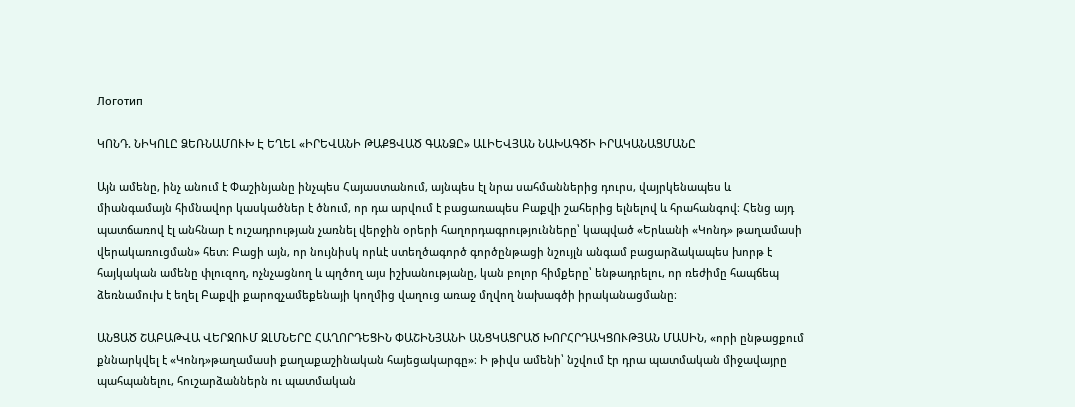Логотип

ԿՈՆԴ. ՆԻԿՈԼԸ ՁԵՌՆԱՄՈՒԽ Է ԵՂԵԼ «ԻՐԵՎԱՆԻ ԹԱՔՑՎԱԾ ԳԱՆՁԸ» ԱԼԻԵՎՅԱՆ ՆԱԽԱԳԾԻ ԻՐԱԿԱՆԱՑՄԱՆԸ

Այն ամենը, ինչ անում է Փաշինյանը ինչպես Հայաստանում, այնպես էլ նրա սահմաններից դուրս, վայրկենապես և միանգամայն հիմնավոր կասկածներ է ծնում, որ դա արվում է բացառապես Բաքվի շահերից ելնելով և հրահանգով։ Հենց այդ պատճառով էլ անհնար է ուշադրության չառնել վերջին օրերի հաղորդագրությունները՝ կապված «Երևանի «Կոնդ» թաղամասի վերակառուցման» հետ։ Բացի այն, որ նույնիսկ որևէ ստեղծագործ գործընթացի նշույլն անգամ բացարձակապես խորթ է հայկական ամենը փլուզող, ոչնչացնող և պղծող այս իշխանությանը, կան բոլոր հիմքերը՝ ենթադրելու, որ ռեժիմը հապճեպ ձեռնամուխ է եղել Բաքվի քարոզչամեքենայի կողմից վաղուց առաջ մղվող նախագծի իրականացմանը։

ԱՆՑԱԾ ՇԱԲԱԹՎԱ ՎԵՐՋՈՒՄ ԶԼՄՆԵՐԸ ՀԱՂՈՐԴԵՑԻՆ ՓԱՇԻՆՅԱՆԻ ԱՆՑԿԱՑՐԱԾ ԽՈՐՀՐԴԱԿՑՈՒԹՅԱՆ ՄԱՍԻՆ, «որի ընթացքում քննարկվել է «Կոնդ»թաղամասի քաղաքաշինական հայեցակարգը»։ Ի թիվս ամենի՝ նշվում էր դրա պատմական միջավայրը պահպանելու, հուշարձաններն ու պատմական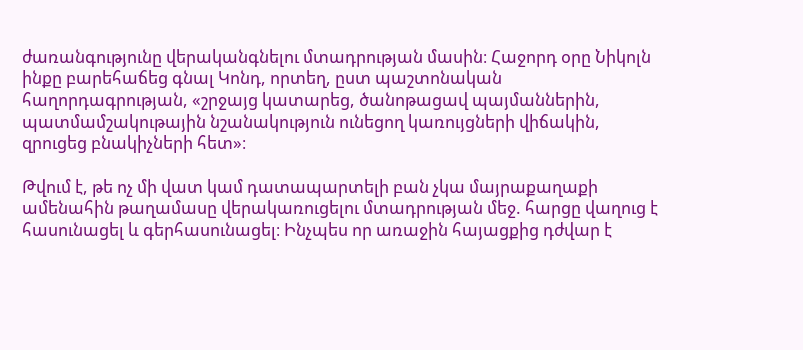ժառանգությունը վերականգնելու մտադրության մասին։ Հաջորդ օրը Նիկոլն ինքը բարեհաճեց գնալ Կոնդ, որտեղ, ըստ պաշտոնական հաղորդագրության, «շրջայց կատարեց, ծանոթացավ պայմաններին, պատմամշակութային նշանակություն ունեցող կառույցների վիճակին, զրուցեց բնակիչների հետ»։

Թվում է, թե ոչ մի վատ կամ դատապարտելի բան չկա մայրաքաղաքի ամենահին թաղամասը վերակառուցելու մտադրության մեջ. հարցը վաղուց է հասունացել և գերհասունացել։ Ինչպես որ առաջին հայացքից դժվար է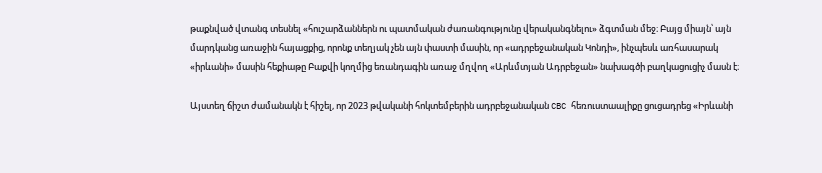թաքնված վտանգ տեսնել «հուշարձաններն ու պատմական ժառանգությունը վերականգնելու» ձգտման մեջ։ Բայց միայն՝ այն մարդկանց առաջին հայացքից, որոնք տեղյակ չեն այն փաստի մասին, որ «ադրբեջանական Կոնդի», ինչպեսև առհասարակ «իրևանի» մասին հեքիաթը Բաքվի կողմից եռանդագին առաջ մղվող «Արևմտյան Ադրբեջան» նախագծի բաղկացուցիչ մասն է։

Այստեղ ճիշտ ժամանակն է հիշել, որ 2023 թվականի հոկտեմբերին ադրբեջանական CBC հեռուստաալիքը ցուցադրեց «Իրևանի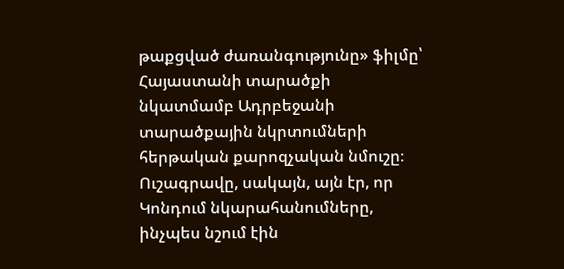թաքցված ժառանգությունը» ֆիլմը՝ Հայաստանի տարածքի նկատմամբ Ադրբեջանի տարածքային նկրտումների հերթական քարոզչական նմուշը։ Ուշագրավը, սակայն, այն էր, որ Կոնդում նկարահանումները, ինչպես նշում էին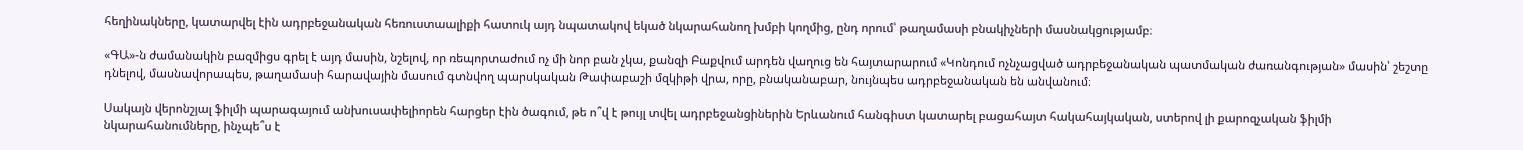հեղինակները, կատարվել էին ադրբեջանական հեռուստաալիքի հատուկ այդ նպատակով եկած նկարահանող խմբի կողմից, ընդ որում՝ թաղամասի բնակիչների մասնակցությամբ։

«ԳԱ»-ն ժամանակին բազմիցս գրել է այդ մասին, նշելով, որ ռեպորտաժում ոչ մի նոր բան չկա, քանզի Բաքվում արդեն վաղուց են հայտարարում «Կոնդում ոչնչացված ադրբեջանական պատմական ժառանգության» մասին՝ շեշտը դնելով, մասնավորապես, թաղամասի հարավային մասում գտնվող պարսկական Թափաբաշի մզկիթի վրա, որը, բնականաբար, նույնպես ադրբեջանական են անվանում։

Սակայն վերոնշյալ ֆիլմի պարագայում անխուսափելիորեն հարցեր էին ծագում, թե ո՞վ է թույլ տվել ադրբեջանցիներին Երևանում հանգիստ կատարել բացահայտ հակահայկական, ստերով լի քարոզչական ֆիլմի նկարահանումները, ինչպե՞ս է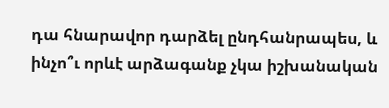դա հնարավոր դարձել ընդհանրապես, և ինչո՞ւ որևէ արձագանք չկա իշխանական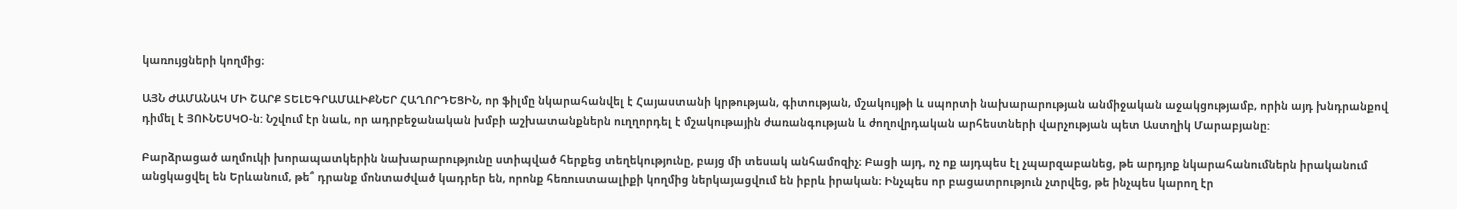կառույցների կողմից։

ԱՅՆ ԺԱՄԱՆԱԿ ՄԻ ՇԱՐՔ ՏԵԼԵԳՐԱՄԱԼԻՔՆԵՐ ՀԱՂՈՐԴԵՑԻՆ, որ ֆիլմը նկարահանվել է Հայաստանի կրթության, գիտության, մշակույթի և սպորտի նախարարության անմիջական աջակցությամբ, որին այդ խնդրանքով դիմել է ՅՈՒՆԵՍԿՕ-ն: Նշվում էր նաև, որ ադրբեջանական խմբի աշխատանքներն ուղղորդել է մշակութային ժառանգության և ժողովրդական արհեստների վարչության պետ Աստղիկ Մարաբյանը:

Բարձրացած աղմուկի խորապատկերին նախարարությունը ստիպված հերքեց տեղեկությունը, բայց մի տեսակ անհամոզիչ։ Բացի այդ, ոչ ոք այդպես էլ չպարզաբանեց, թե արդյոք նկարահանումներն իրականում անցկացվել են Երևանում, թե՞ դրանք մոնտաժված կադրեր են, որոնք հեռուստաալիքի կողմից ներկայացվում են իբրև իրական։ Ինչպես որ բացատրություն չտրվեց, թե ինչպես կարող էր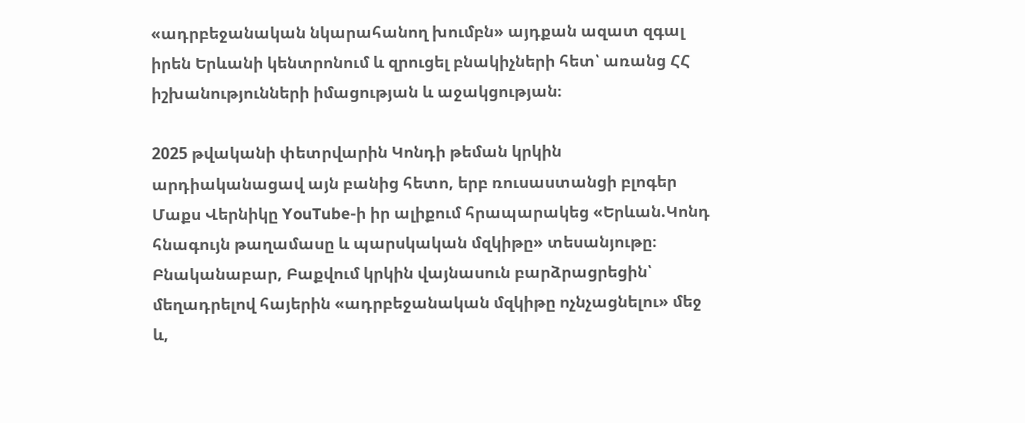«ադրբեջանական նկարահանող խումբն» այդքան ազատ զգալ իրեն Երևանի կենտրոնում և զրուցել բնակիչների հետ՝ առանց ՀՀ իշխանությունների իմացության և աջակցության։

2025 թվականի փետրվարին Կոնդի թեման կրկին արդիականացավ այն բանից հետո, երբ ռուսաստանցի բլոգեր Մաքս Վերնիկը YouTube-ի իր ալիքում հրապարակեց «Երևան.Կոնդ հնագույն թաղամասը և պարսկական մզկիթը» տեսանյութը։ Բնականաբար, Բաքվում կրկին վայնասուն բարձրացրեցին՝ մեղադրելով հայերին «ադրբեջանական մզկիթը ոչնչացնելու» մեջ և,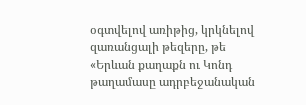օգտվելով առիթից, կրկնելով զառանցալի թեզերը, թե «Երևան քաղաքն ու Կոնդ թաղամասը ադրբեջանական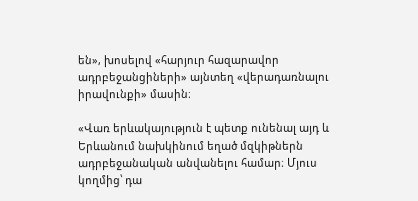են», խոսելով «հարյուր հազարավոր ադրբեջանցիների» այնտեղ «վերադառնալու իրավունքի» մասին։

«Վառ երևակայություն է պետք ունենալ այդ և Երևանում նախկինում եղած մզկիթներն ադրբեջանական անվանելու համար։ Մյուս կողմից՝ դա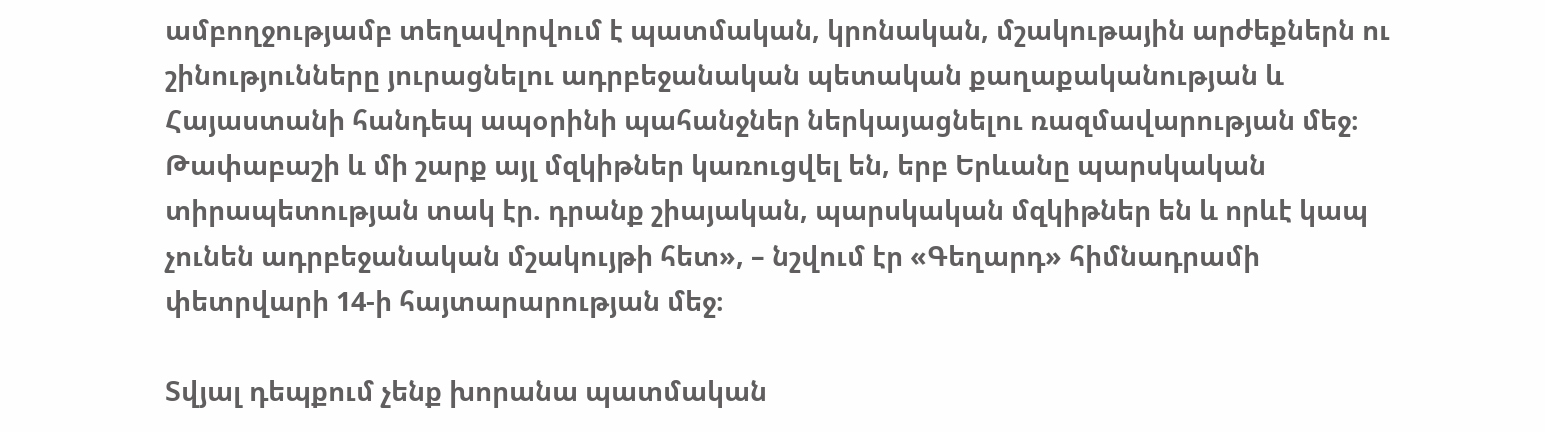ամբողջությամբ տեղավորվում է պատմական, կրոնական, մշակութային արժեքներն ու շինությունները յուրացնելու ադրբեջանական պետական քաղաքականության և Հայաստանի հանդեպ ապօրինի պահանջներ ներկայացնելու ռազմավարության մեջ։ Թափաբաշի և մի շարք այլ մզկիթներ կառուցվել են, երբ Երևանը պարսկական տիրապետության տակ էր. դրանք շիայական, պարսկական մզկիթներ են և որևէ կապ չունեն ադրբեջանական մշակույթի հետ», – նշվում էր «Գեղարդ» հիմնադրամի փետրվարի 14-ի հայտարարության մեջ։

Տվյալ դեպքում չենք խորանա պատմական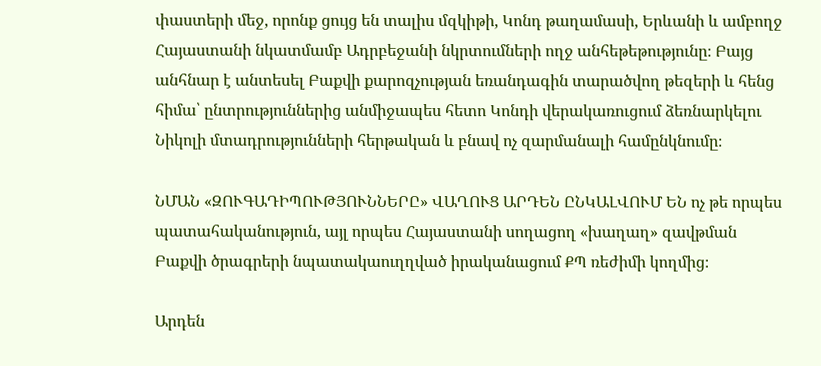փաստերի մեջ, որոնք ցույց են տալիս մզկիթի, Կոնդ թաղամասի, Երևանի և ամբողջ Հայաստանի նկատմամբ Ադրբեջանի նկրտումների ողջ անհեթեթությունը։ Բայց անհնար է անտեսել Բաքվի քարոզչության եռանդագին տարածվող թեզերի և հենց հիմա՝ ընտրություններից անմիջապես հետո Կոնդի վերակառուցում ձեռնարկելու Նիկոլի մտադրությունների հերթական և բնավ ոչ զարմանալի համընկնումը։

ՆՄԱՆ «ԶՈՒԳԱԴԻՊՈՒԹՅՈՒՆՆԵՐԸ» ՎԱՂՈՒՑ ԱՐԴԵՆ ԸՆԿԱԼՎՈՒՄ ԵՆ ոչ թե որպես պատահականություն, այլ որպես Հայաստանի սողացող «խաղաղ» զավթման Բաքվի ծրագրերի նպատակաուղղված իրականացում ՔՊ ռեժիմի կողմից։

Արդեն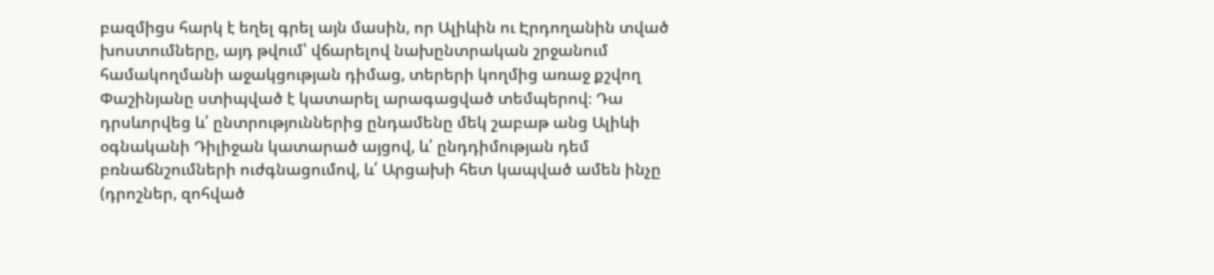բազմիցս հարկ է եղել գրել այն մասին, որ Ալիևին ու Էրդողանին տված խոստումները, այդ թվում՝ վճարելով նախընտրական շրջանում համակողմանի աջակցության դիմաց, տերերի կողմից առաջ քշվող Փաշինյանը ստիպված է կատարել արագացված տեմպերով։ Դա դրսևորվեց և՛ ընտրություններից ընդամենը մեկ շաբաթ անց Ալիևի օգնականի Դիլիջան կատարած այցով, և՛ ընդդիմության դեմ բռնաճնշումների ուժգնացումով, և՛ Արցախի հետ կապված ամեն ինչը (դրոշներ, զոհված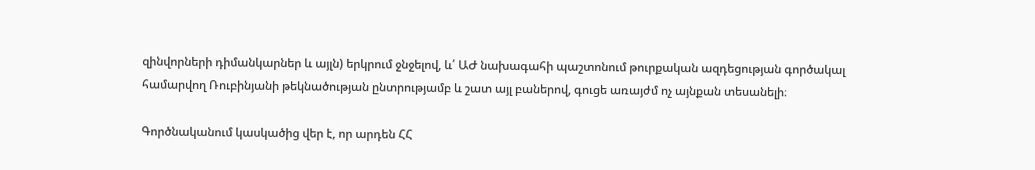զինվորների դիմանկարներ և այլն) երկրում ջնջելով, և՛ ԱԺ նախագահի պաշտոնում թուրքական ազդեցության գործակալ համարվող Ռուբինյանի թեկնածության ընտրությամբ և շատ այլ բաներով, գուցե առայժմ ոչ այնքան տեսանելի։

Գործնականում կասկածից վեր է, որ արդեն ՀՀ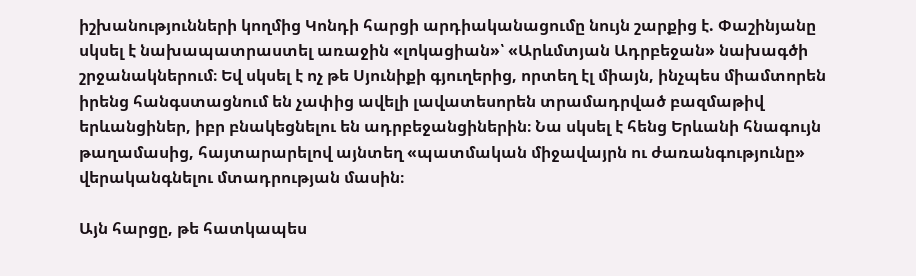իշխանությունների կողմից Կոնդի հարցի արդիականացումը նույն շարքից է. Փաշինյանը սկսել է նախապատրաստել առաջին «լոկացիան»՝ «Արևմտյան Ադրբեջան» նախագծի շրջանակներում։ Եվ սկսել է ոչ թե Սյունիքի գյուղերից, որտեղ էլ միայն, ինչպես միամտորեն իրենց հանգստացնում են չափից ավելի լավատեսորեն տրամադրված բազմաթիվ երևանցիներ, իբր բնակեցնելու են ադրբեջանցիներին։ Նա սկսել է հենց Երևանի հնագույն թաղամասից, հայտարարելով այնտեղ «պատմական միջավայրն ու ժառանգությունը» վերականգնելու մտադրության մասին։

Այն հարցը, թե հատկապես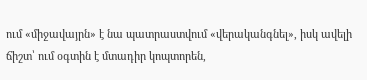ում «միջավայրն» է նա պատրաստվում «վերականգնել», իսկ ավելի ճիշտ՝ ում օգտին է մտադիր կոպտորեն,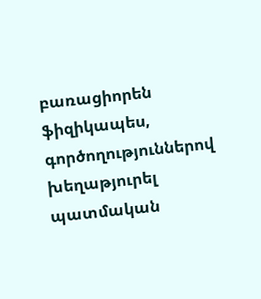բառացիորեն ֆիզիկապես, գործողություններով խեղաթյուրել պատմական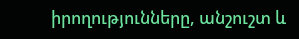իրողությունները, անշուշտ և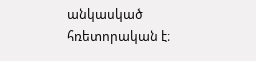անկասկած հռետորական է։